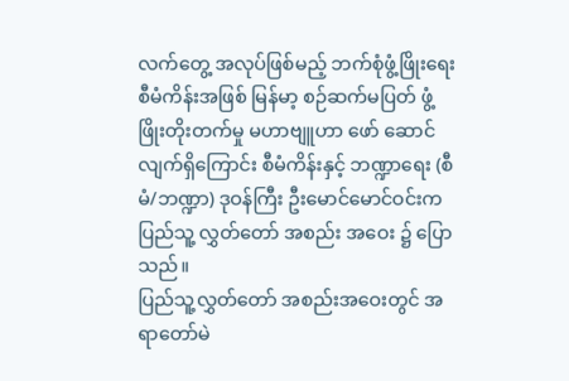လက်တွေ့ အလုပ်ဖြစ်မည့် ဘက်စုံဖွံ့ဖြိုးရေး စီမံကိန်းအဖြစ် မြန်မာ့ စဉ်ဆက်မပြတ် ဖွံ့ဖြိုးတိုးတက်မှု မဟာဗျူဟာ ဖော် ဆောင်လျက်ရှိကြောင်း စီမံကိန်းနှင့် ဘဏ္ဍာရေး (စီမံ/ဘဏ္ဍာ) ဒုဝန်ကြီး ဦးမောင်မောင်ဝင်းက ပြည်သူ့ လွှတ်တော် အစည်း အဝေး ၌ ပြောသည်။
ပြည်သူ့လွှတ်တော် အစည်းအဝေးတွင် အရာတော်မဲ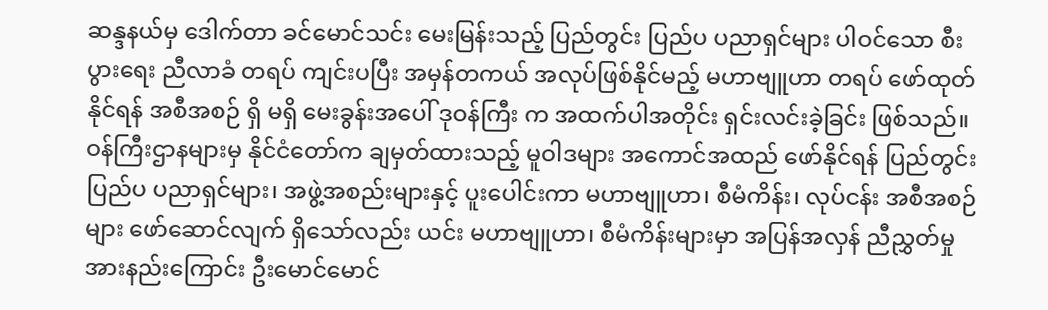ဆန္ဒနယ်မှ ဒေါက်တာ ခင်မောင်သင်း မေးမြန်းသည့် ပြည်တွင်း ပြည်ပ ပညာရှင်များ ပါဝင်သော စီးပွားရေး ညီလာခံ တရပ် ကျင်းပပြီး အမှန်တကယ် အလုပ်ဖြစ်နိုင်မည့် မဟာဗျူဟာ တရပ် ဖော်ထုတ် နိုင်ရန် အစီအစဉ် ရှိ မရှိ မေးခွန်းအပေါ် ဒုဝန်ကြီး က အထက်ပါအတိုင်း ရှင်းလင်းခဲ့ခြင်း ဖြစ်သည်။
ဝန်ကြီးဌာနများမှ နိုင်ငံတော်က ချမှတ်ထားသည့် မူဝါဒများ အကောင်အထည် ဖော်နိုင်ရန် ပြည်တွင်း ပြည်ပ ပညာရှင်များ၊ အဖွဲ့အစည်းများနှင့် ပူးပေါင်းကာ မဟာဗျူဟာ၊ စီမံကိန်း၊ လုပ်ငန်း အစီအစဉ်များ ဖော်ဆောင်လျက် ရှိသော်လည်း ယင်း မဟာဗျူဟာ၊ စီမံကိန်းများမှာ အပြန်အလှန် ညီညွှတ်မှု အားနည်းကြောင်း ဦးမောင်မောင်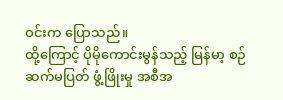ဝင်းက ပြောသည်။
ထို့ကြောင့် ပိုမိုကောင်းမွန်သည့် မြန်မာ့ စဉ်ဆက်မပြတ် ဖွံ့ဖြိုးမှု အစီအ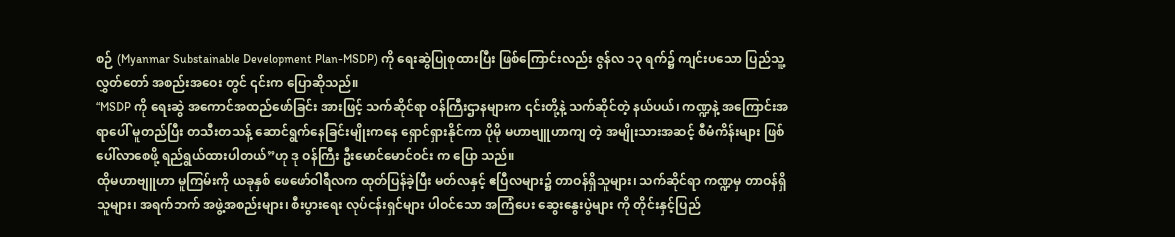စဉ် (Myanmar Substainable Development Plan-MSDP) ကို ရေးဆွဲပြုစုထားပြီး ဖြစ်ကြောင်းလည်း ဇွန်လ ၁၃ ရက်၌ ကျင်းပသော ပြည်သူ့လွှတ်တော် အစည်းအဝေး တွင် ၎င်းက ပြောဆိုသည်။
“MSDP ကို ရေးဆွဲ အကောင်အထည်ဖော်ခြင်း အားဖြင့် သက်ဆိုင်ရာ ဝန်ကြီးဌာနများက ၎င်းတို့နဲ့ သက်ဆိုင်တဲ့ နယ်ပယ်၊ ကဏ္ဍနဲ့ အကြောင်းအရာပေါ် မူတည်ပြီး တသီးတသန့် ဆောင်ရွက်နေခြင်းမျိုးကနေ ရှောင်ရှားနိုင်ကာ ပိုမို မဟာဗျူဟာကျ တဲ့ အမျိုးသားအဆင့် စီမံကိန်းများ ဖြစ်ပေါ်လာစေဖို့ ရည်ရွယ်ထားပါတယ်”ဟု ဒု ဝန်ကြီး ဦးမောင်မောင်ဝင်း က ပြော သည်။
ထိုမဟာဗျူဟာ မူကြမ်းကို ယခုနှစ် ဖေဖော်ဝါရီလက ထုတ်ပြန်ခဲ့ပြီး မတ်လနှင့် ဧပြီလများ၌ တာဝန်ရှိသူများ၊ သက်ဆိုင်ရာ ကဏ္ဍမှ တာဝန်ရှိသူများ၊ အရက်ဘက် အဖွဲ့အစည်းများ၊ စီးပွားရေး လုပ်ငန်းရှင်များ ပါဝင်သော အကြံပေး ဆွေးနွေးပွဲများ ကို တိုင်းနှင့်ပြည်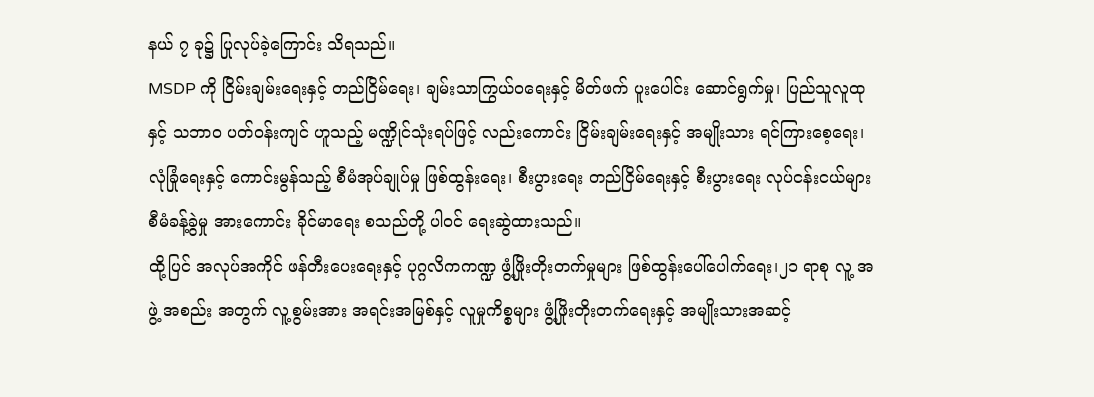နယ် ၇ ခု၌ ပြုလုပ်ခဲ့ကြောင်း သိရသည်။
MSDP ကို ငြိမ်းချမ်းရေးနှင့် တည်ငြိမ်ရေး၊ ချမ်းသာကြွယ်ဝရေးနှင့် မိတ်ဖက် ပူးပေါင်း ဆောင်ရွက်မှု၊ ပြည်သူလူထုနှင့် သဘာဝ ပတ်ဝန်းကျင် ဟူသည့် မဏ္ဍိုင်သုံးရပ်ဖြင့် လည်းကောင်း ငြိမ်းချမ်းရေးနှင့် အမျိုးသား ရင်ကြားစေ့ရေး၊ လုံခြုံရေးနှင့် ကောင်းမွန်သည့် စီမံအုပ်ချုပ်မှု ဖြစ်ထွန်းရေး၊ စီးပွားရေး တည်ငြိမ်ရေးနှင့် စီးပွားရေး လုပ်ငန်းငယ်များ စီမံခန့်ခွဲမှု အားကောင်း ခိုင်မာရေး စသည်တို့ ပါဝင် ရေးဆွဲထားသည်။
ထို့ပြင် အလုပ်အကိုင် ဖန်တီးပေးရေးနှင့် ပုဂ္ဂလိကကဏ္ဍ ဖွံ့ဖြိုးတိုးတက်မှုများ ဖြစ်ထွန်းပေါ်ပေါက်ရေး၊၂၁ ရာစု လူ့ အဖွဲ့ အစည်း အတွက် လူ့စွမ်းအား အရင်းအမြစ်နှင့် လူမှုကိစ္စများ ဖွံ့ဖြိုးတိုးတက်ရေးနှင့် အမျိုးသားအဆင့်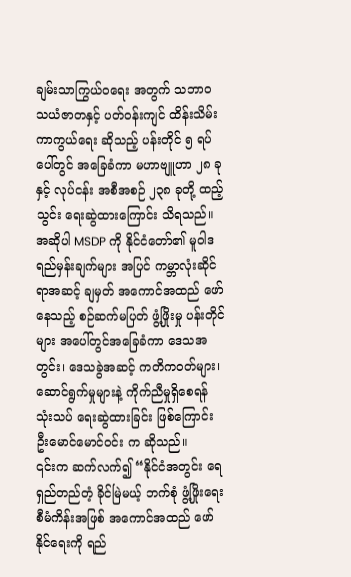ချမ်းသာကြွယ်ဝရေး အတွက် သဘာဝ သယံဇာတနှင့် ပတ်ဝန်းကျင် ထိန်းသိမ်း ကာကွယ်ရေး ဆိုသည့် ပန်းတိုင် ၅ ရပ်ပေါ်တွင် အခြေခံကာ မဟာဗျူဟာ ၂၈ ခုနှင့် လုပ်ငန်း အစီအစဉ် ၂၃၈ ခုတို့ ထည့်သွင်း ရေးဆွဲထားကြောင်း သိရသည်။
အဆိုပါ MSDP ကို နိုင်ငံတော်၏ မူဝါဒ ရည်မှန်းချက်များ အပြင် ကမ္ဘာလုံးဆိုင်ရာအဆင့် ချမှတ် အကောင်အထည် ဖော် နေသည့် စဉ်ဆက်မပြတ် ဖွံ့ဖြိုးမှု ပန်းတိုင်များ အပေါ်တွင်အခြေခံကာ ဒေသအတွင်း၊ ဒေသခွဲအဆင့် ကတိကဝတ်များ၊ ဆောင်ရွက်မှုများနဲ့ ကိုက်ညီမှုရှိစေရန် သုံးသပ် ရေးဆွဲထားခြင်း ဖြစ်ကြောင်း ဦးမောင်မောင်ဝင်း က ဆိုသည်။
၎င်းက ဆက်လက်၍ “နိုင်ငံအတွင်း ရေရှည်တည်တံ့ ခိုင်မြဲမယ့် ဘက်စုံ ဖွံ့ဖြိုးရေး စီမံကိန်းအဖြစ် အကောင်အထည် ဖော်နိုင်ရေးကို ရည်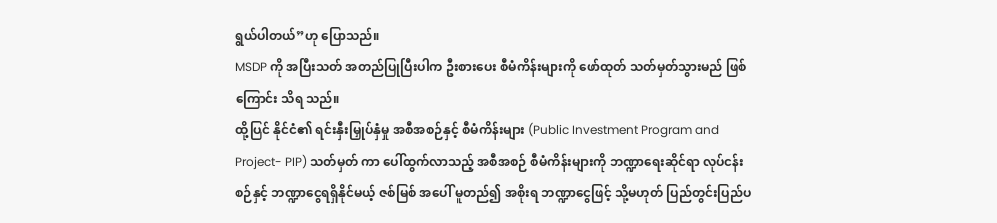ရွယ်ပါတယ်”ဟု ပြောသည်။
MSDP ကို အပြီးသတ် အတည်ပြုပြီးပါက ဦးစားပေး စီမံကိန်းများကို ဖော်ထုတ် သတ်မှတ်သွားမည် ဖြစ်ကြောင်း သိရ သည်။
ထို့ပြင် နိုင်ငံ၏ ရင်းနှီးမြှုပ်နှံမှု အစီအစဉ်နှင့် စီမံကိန်းများ (Public Investment Program and Project- PIP) သတ်မှတ် ကာ ပေါ်ထွက်လာသည့် အစီအစဉ် စီမံကိန်းများကို ဘဏ္ဍာရေးဆိုင်ရာ လုပ်ငန်းစဉ်နှင့် ဘဏ္ဍာငွေရရှိနိုင်မယ့် ဇစ်မြစ် အပေါ် မူတည်၍ အစိုးရ ဘဏ္ဍာငွေဖြင့် သို့မဟုတ် ပြည်တွင်းပြည်ပ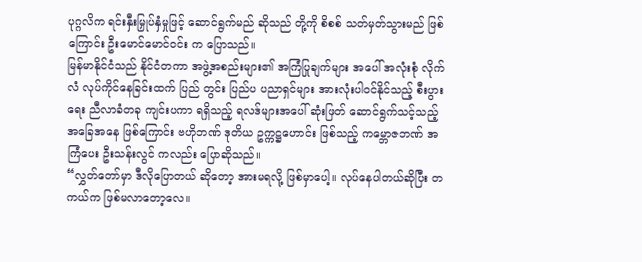ပုဂ္ဂလိက ရင်းနှီးမြှုပ်နှံမှုဖြင့် ဆောင်ရွက်မည် ဆိုသည် တို့ကို စိစစ် သတ်မှတ်သွားမည် ဖြစ်ကြောင်း ဦးမောင်မောင်ဝင်း က ပြောသည်။
မြန်မာနိုင်ငံသည် နိုင်ငံတကာ အဖွဲ့အစည်းများ၏ အကြံပြုချက်များ အပေါ် အလုံးစုံ လိုက်လံ လုပ်ကိုင်နေခြင်းထက် ပြည် တွင်း ပြည်ပ ပညာရှင်များ အားလုံးပါဝင်နိုင်သည့် စီးပွားရေး ညီလာခံတခု ကျင်းပကာ ရရှိသည့် ရလဒ်များအပေါ် ဆုံးဖြတ် ဆောင်ရွက်သင့်သည့် အခြေအနေ ဖြစ်ကြောင်း ဗဟိုဘဏ် ဒုတိယ ဥက္ကဋ္ဌဟောင်း ဖြစ်သည့် ကမ္ဘောဇဘဏ် အကြံပေး ဦးသန်းလွင် ကလည်း ပြောဆိုသည်။
“လွှတ်တော်မှာ ဒီလိုပြောတယ် ဆိုတော့ အားမရလို့ ဖြစ်မှာပေါ့။ လုပ်နေပါတယ်ဆိုပြီး တကယ်က ဖြစ်မလာတော့လေ။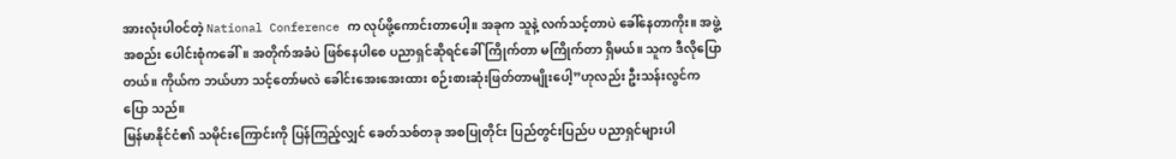အားလုံးပါဝင်တဲ့ National Conference က လုပ်ဖို့ကောင်းတာပေါ့။ အခုက သူနဲ့ လက်သင့်တာပဲ ခေါ်နေတာကိုး။ အဖွဲ့ အစည်း ပေါင်းစုံကခေါ်။ အတိုက်အခံပဲ ဖြစ်နေပါစေ ပညာရှင်ဆိုရင်ခေါ် ကြိုက်တာ မကြိုက်တာ ရှိမယ်။ သူက ဒီလိုပြော တယ်။ ကိုယ်က ဘယ်ဟာ သင့်တော်မလဲ ခေါင်းအေးအေးထား စဉ်းစားဆုံးဖြတ်တာမျိုးပေါ့”ဟုလည်း ဦးသန်းလွင်က ပြော သည်။
မြန်မာနိုင်ငံ၏ သမိုင်းကြောင်းကို ပြန်ကြည့်လျှင် ခေတ်သစ်တခု အစပြုတိုင်း ပြည်တွင်းပြည်ပ ပညာရှင်များပါ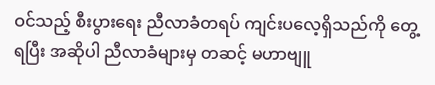ဝင်သည့် စီးပွားရေး ညီလာခံတရပ် ကျင်းပလေ့ရှိသည်ကို တွေ့ရပြီး အဆိုပါ ညီလာခံများမှ တဆင့် မဟာဗျူ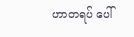ဟာတရပ် ပေါ်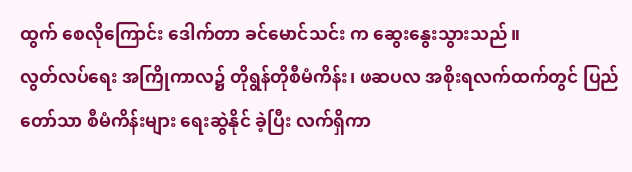ထွက် စေလိုကြောင်း ဒေါက်တာ ခင်မောင်သင်း က ဆွေးနွေးသွားသည်။
လွတ်လပ်ရေး အကြိုကာလ၌ တိုရွန်တိုစီမံကိန်း၊ ဖဆပလ အစိုးရလက်ထက်တွင် ပြည်တော်သာ စီမံကိန်းများ ရေးဆွဲနိုင် ခဲ့ပြီး လက်ရှိကာ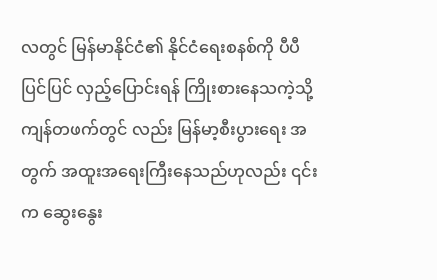လတွင် မြန်မာနိုင်ငံ၏ နိုင်ငံရေးစနစ်ကို ပီပီပြင်ပြင် လှည့်ပြောင်းရန် ကြိုးစားနေသကဲ့သို့ ကျန်တဖက်တွင် လည်း မြန်မာ့စီးပွားရေး အတွက် အထူးအရေးကြီးနေသည်ဟုလည်း ၎င်းက ဆွေးနွေး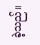ခဲ့သည်။